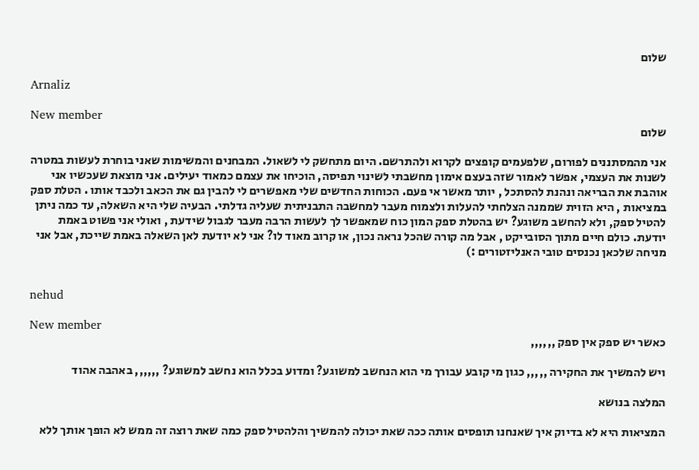שלום

Arnaliz

New member
שלום

אני מהמסתננים לפורום, שלפעמים קופצים לקרוא ולהתרשם. היום מתחשק לי לשאול. המבחנים והמשימות שאני בוחרת לעשות במטרה לשנות את העצמי, אפשר לאמור שזה בעצם אימון מחשבתי לשינוי תפיסה, הוכיחו את עצמם כמאוד יעילים. אני מוצאת שעכשיו אני אוהבת את הבריאה ונהנת להסתכל , יותר מאשר אי פעם. הכוחות החדשים שלי מאפשרים לי להבין גם את הכאב ולכבד אותו . הטלת ספק במציאות , היא הזוית שממנה הצלחתי להעלות ולצמוח מעבר למחשבה התבניתית שעליה גדלתי. הבעיה שלי היא השאלה, עד כמה ניתן להטיל ספק, ולא להחשב משוגע? יש בהטלת ספק המון כוח שמאפשר לך לעשות הרבה מעבר לגבול שידעת , ואולי אני פשוט באמת יודעת. כולם חיים מתוך הסובייקט , אבל מה קורה שהכל נראה נכון, או קרוב מאוד לו? אני לא יודעת לאן השאלה באמת שייכת, אבל אני מניחה שלכאן נכנסים טובי האנליזטורים :)


nehud

New member
כאשר יש ספק אין ספק ,,,,,,

ויש להמשיך את החקירה ,,,,, כגון מי קובע עבורך מי הוא הנחשב למשוגע? ומדוע בכלל הוא נחשב למשוגע? ,,,,,, באהבה אהוד

המלצה בנושא

המציאות היא לא בדיוק איך שאנחנו תופסים אותה ככה שאת יכולה להמשיך והלהטיל ספק כמה שאת רוצה זה ממש לא הופך אותך ללא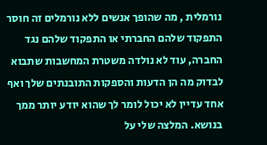נורמלית , מה שהופך אנשים ללא נורמלים זה חוסר התפקוד שלהם החברתי או התפקוד שלהם נגד החברה, עוד לא נולדה משטרת המחשבות שתבוא לבדוק מה הן הדעות והספקות התובנתים שלך ואף אחד עדיין לא יכול לומר לך שהוא יודע יותר ממך בנושא. המלצה שלי על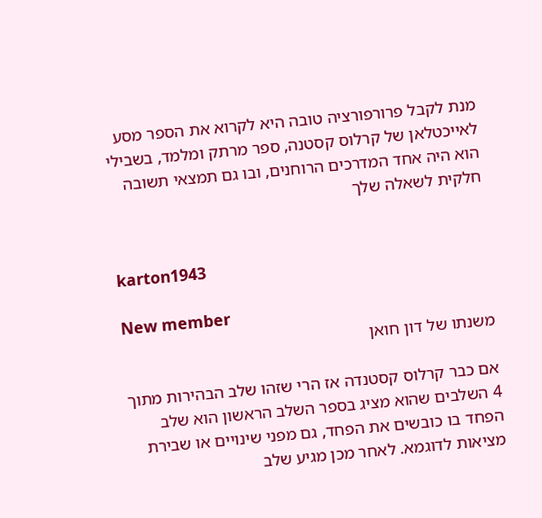מנת לקבל פרורפורציה טובה היא לקרוא את הספר מסע לאייכטלאן של קרלוס קסטנה, ספר מרתק ומלמד, בשבילי הוא היה אחד המדרכים הרוחנים, ובו גם תמצאי תשובה חלקית לשאלה שלך


karton1943

New member
משנתו של דון חואן

אם כבר קרלוס קסטנדה אז הרי שזהו שלב הבהירות מתוך 4 השלבים שהוא מציג בספר השלב הראשון הוא שלב הפחד בו כובשים את הפחד, גם מפני שינויים או שבירת מציאות לדוגמא. לאחר מכן מגיע שלב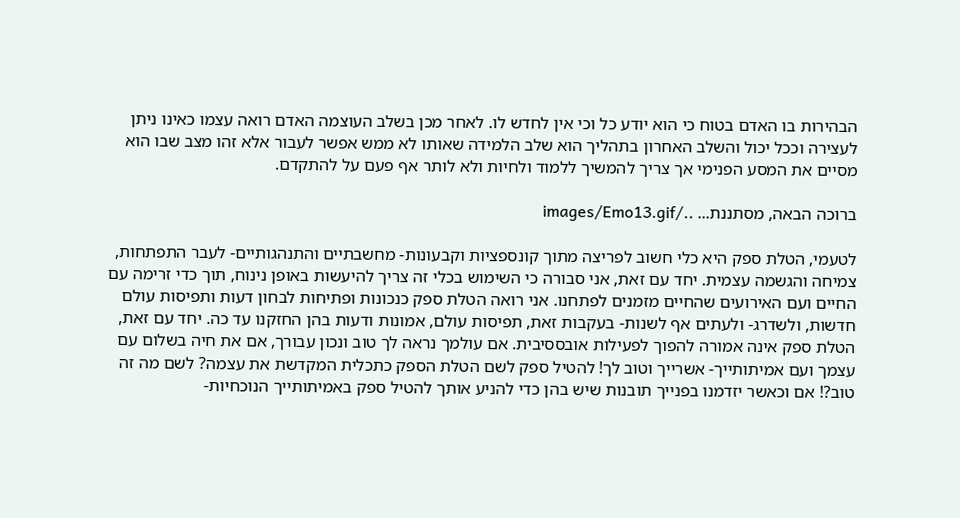הבהירות בו האדם בטוח כי הוא יודע כל וכי אין לחדש לו. לאחר מכן בשלב העוצמה האדם רואה עצמו כאינו ניתן לעצירה וככל יכול והשלב האחרון בתהליך הוא שלב הלמידה שאותו לא ממש אפשר לעבור אלא זהו מצב שבו הוא מסיים את המסע הפנימי אך צריך להמשיך ללמוד ולחיות ולא לותר אף פעם על להתקדם.

ברוכה הבאה, מסתננת... ../images/Emo13.gif

לטעמי, הטלת ספק היא כלי חשוב לפריצה מתוך קונספציות וקבעונות- מחשבתיים והתנהגותיים- לעבר התפתחות, צמיחה והגשמה עצמית. יחד עם זאת, אני סבורה כי השימוש בכלי זה צריך להיעשות באופן נינוח, תוך כדי זרימה עם החיים ועם האירועים שהחיים מזמנים לפתחנו. אני רואה הטלת ספק כנכונות ופתיחות לבחון דעות ותפיסות עולם חדשות, ולשדרג- ולעתים אף לשנות- בעקבות זאת, תפיסות עולם, אמונות ודעות בהן החזקנו עד כה. יחד עם זאת, הטלת ספק אינה אמורה להפוך לפעילות אובססיבית. אם עולמך נראה לך טוב ונכון עבורך, אם את חיה בשלום עם עצמך ועם אמיתותייך- אשרייך וטוב לך! להטיל ספק לשם הטלת הספק כתכלית המקדשת את עצמה? לשם מה זה טוב?! אם וכאשר יזדמנו בפנייך תובנות שיש בהן כדי להניע אותך להטיל ספק באמיתותייך הנוכחיות-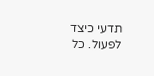תדעי כיצד לפעול. כל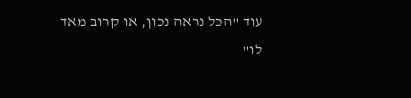עוד "הכל נראה נכון, או קרוב מאד לו"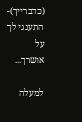(כדברייך)- התענגי לך על אושרך...

למעלה